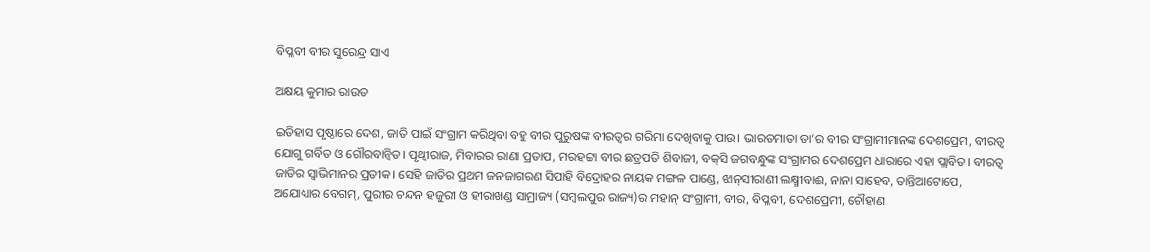ବିପ୍ଳବୀ ବୀର ସୁରେନ୍ଦ୍ର ସାଏ

ଅକ୍ଷୟ କୁମାର ରାଉତ

ଇତିହାସ ପୃଷ୍ଠାରେ ଦେଶ, ଜାତି ପାଇଁ ସଂଗ୍ରାମ କରିଥିବା ବହୁ ବୀର ପୁରୁଷଙ୍କ ବୀରତ୍ୱର ଗରିମା ଦେଖିବାକୁ ପାଉ। ଭାରତମାତା ତା’ର ବୀର ସଂଗ୍ରାମୀମାନଙ୍କ ଦେଶପ୍ରେମ, ବୀରତ୍ୱ ଯୋଗୁ ଗର୍ବିତ ଓ ଗୌରବାନ୍ବିତ। ପୃଥ୍ବୀରାଜ, ମିବାରର ରାଣା ପ୍ରତାପ, ମରହଟ୍ଟା ବୀର ଛତ୍ରପତି ଶିବାଜୀ, ବକ୍‌ସି ଜଗବନ୍ଧୁଙ୍କ ସଂଗ୍ରାମର ଦେଶପ୍ରେମ ଧାରାରେ ଏହା ପ୍ଲାବିତ। ବୀରତ୍ୱ ଜାତିର ସ୍ବାଭିମାନର ପ୍ରତୀକ। ସେହି ଜାତିର ପ୍ରଥମ ଜନଜାଗରଣ ସିପାହି ବିଦ୍ରୋହର ନାୟକ ମଙ୍ଗଳ ପାଣ୍ଡେ, ଝାନ୍‌ସୀରାଣୀ ଲକ୍ଷ୍ମୀବାଈ, ନାନା ସାହେବ, ତାନ୍ତିଆଟୋପେ, ଅଯୋଧ୍ୟାର ବେଗମ୍‌, ପୁରୀର ଚନ୍ଦନ ହଜୁରୀ ଓ ହୀରାଖଣ୍ଡ ସାମ୍ରାଜ୍ୟ (ସମ୍ବଲପୁର ରାଜ୍ୟ)ର ମହାନ୍‌ ସଂଗ୍ରାମୀ, ବୀର, ବିପ୍ଳବୀ, ଦେଶପ୍ରେମୀ, ଚୌହାଣ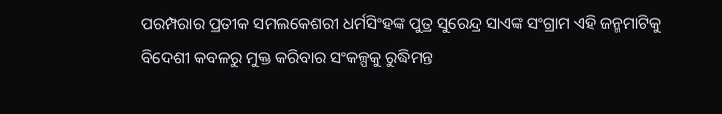ପରମ୍ପରାର ପ୍ରତୀକ ସମଲକେଶରୀ ଧର୍ମସିଂହଙ୍କ ପୁତ୍ର ସୁରେନ୍ଦ୍ର ସାଏଙ୍କ ସଂଗ୍ରାମ ଏହି ଜନ୍ମମାଟିକୁ ବିଦେଶୀ କବଳରୁ ମୁକ୍ତ କରିବାର ସଂକଳ୍ପକୁ ରୁଦ୍ଧିମନ୍ତ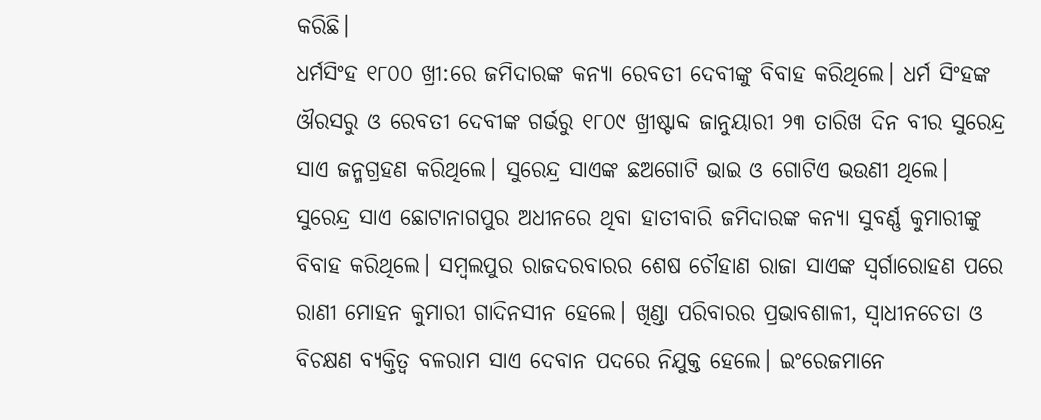କରିଛି।
ଧର୍ମସିଂହ ୧୮୦୦ ଖ୍ରୀ:ରେ ଜମିଦାରଙ୍କ କନ୍ୟା ରେବତୀ ଦେବୀଙ୍କୁ ବିବାହ କରିଥିଲେ। ଧର୍ମ ସିଂହଙ୍କ ଔରସରୁ ଓ ରେବତୀ ଦେବୀଙ୍କ ଗର୍ଭରୁ ୧୮୦୯ ଖ୍ରୀଷ୍ଟାବ୍ଦ ଜାନୁୟାରୀ ୨୩ ତାରିଖ ଦିନ ବୀର ସୁରେନ୍ଦ୍ର ସାଏ ଜନ୍ମଗ୍ରହଣ କରିଥିଲେ। ସୁରେନ୍ଦ୍ର ସାଏଙ୍କ ଛଅଗୋଟି ଭାଇ ଓ ଗୋଟିଏ ଭଉଣୀ ଥିଲେ। ସୁରେନ୍ଦ୍ର ସାଏ ଛୋଟାନାଗପୁର ଅଧୀନରେ ଥିବା ହାତୀବାରି ଜମିଦାରଙ୍କ କନ୍ୟା ସୁବର୍ଣ୍ଣ କୁମାରୀଙ୍କୁ ବିବାହ କରିଥିଲେ। ସମ୍ବଲପୁର ରାଜଦରବାରର ଶେଷ ଚୌହାଣ ରାଜା ସାଏଙ୍କ ସ୍ବର୍ଗାରୋହଣ ପରେ ରାଣୀ ମୋହନ କୁମାରୀ ଗାଦିନସୀନ ହେଲେ। ଖିଣ୍ଡା ପରିବାରର ପ୍ରଭାବଶାଳୀ, ସ୍ବାଧୀନଚେତା ଓ ବିଚକ୍ଷଣ ବ୍ୟକ୍ତିତ୍ୱ ବଳରାମ ସାଏ ଦେବାନ ପଦରେ ନିଯୁକ୍ତ ହେଲେ। ଇଂରେଜମାନେ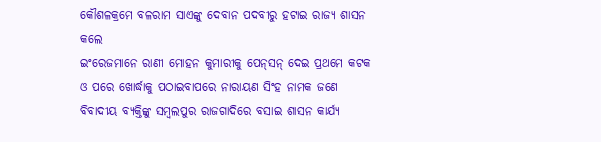କୌଶଳକ୍ରମେ ବଳରାମ ସାଏଙ୍କୁ ଦେବାନ ପଦବୀରୁ ହଟାଇ ରାଜ୍ୟ ଶାସନ କଲେ
ଇଂରେଜମାନେ ରାଣୀ ମୋହନ କୁମାରୀକୁ ପେନ୍‌ସନ୍‌ ଦେଇ ପ୍ରଥମେ କଟକ ଓ ପରେ ଖୋର୍ଦ୍ଧାକୁ ପଠାଇବାପରେ ନାରାୟଣ ସିଂହ ନାମକ ଜଣେ ବିବାଦୀୟ ବ୍ୟକ୍ତିଙ୍କୁ ସମ୍ବଲପୁର ରାଜଗାଦିରେ ବସାଇ ଶାସନ କାର୍ଯ୍ୟ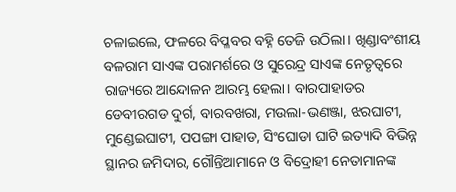ଚଳାଇଲେ, ଫଳରେ ବିପ୍ଳବର ବହ୍ନି ତେଜି ଉଠିଲା। ଖିଣ୍ଡାବଂଶୀୟ ବଳରାମ ସାଏଙ୍କ ପରାମର୍ଶରେ ଓ ସୁରେନ୍ଦ୍ର ସାଏଙ୍କ ନେତୃତ୍ୱରେ ରାଜ୍ୟରେ ଆନ୍ଦୋଳନ ଆରମ୍ଭ ହେଲା। ବାରପାହାଡର ଡେବୀରଗଡ ଦୁର୍ଗ, ବାରବଖରା, ମଉଲା-ଭଣଞ୍ଜା, ଝରଘାଟୀ, ମୁଣ୍ଡେଇଘାଟୀ, ପପଙ୍ଗା ପାହାଡ, ସିଂଘୋଡା ଘାଟି ଇତ୍ୟାଦି ବିଭିନ୍ନ ସ୍ଥାନର ଜମିଦାର, ଗୌନ୍ତିଆମାନେ ଓ ବିଦ୍ରୋହୀ ନେତାମାନଙ୍କ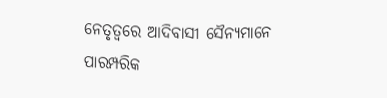ନେତୃତ୍ୱରେ ଆଦିବାସୀ ସୈନ୍ୟମାନେ ପାରମ୍ପରିକ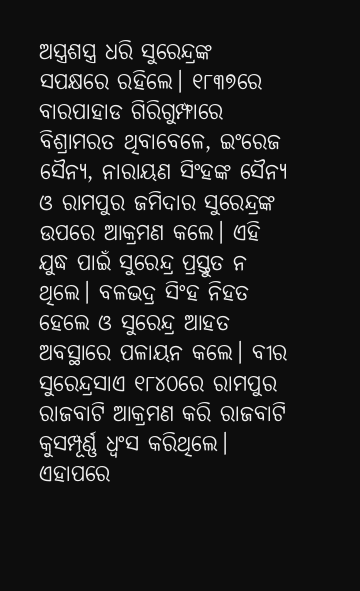ଅସ୍ତ୍ରଶସ୍ତ୍ର ଧରି ସୁରେନ୍ଦ୍ରଙ୍କ ସପକ୍ଷରେ ରହିଲେ। ୧୮୩୭ରେ ବାରପାହାଡ ଗିରିଗୁମ୍ଫାରେ ବିଶ୍ରାମରତ ଥିବାବେଳେ, ଇଂରେଜ ସୈନ୍ୟ, ନାରାୟଣ ସିଂହଙ୍କ ସୈନ୍ୟ ଓ ରାମପୁର ଜମିଦାର ସୁରେନ୍ଦ୍ରଙ୍କ ଉପରେ ଆକ୍ରମଣ କଲେ। ଏହି ଯୁଦ୍ଧ ପାଇଁ ସୁରେନ୍ଦ୍ର ପ୍ରସ୍ତୁତ ନ ଥିଲେ। ବଳଭଦ୍ର ସିଂହ ନିହତ ହେଲେ ଓ ସୁରେନ୍ଦ୍ର ଆହତ ଅବସ୍ଥାରେ ପଳାୟନ କଲେ। ବୀର ସୁରେନ୍ଦ୍ରସାଏ ୧୮୪୦ରେ ରାମପୁର ରାଜବାଟି ଆକ୍ରମଣ କରି ରାଜବାଟି କୁସମ୍ପୂର୍ଣ୍ଣ ଧ୍ୱଂସ କରିଥିଲେ। ଏହାପରେ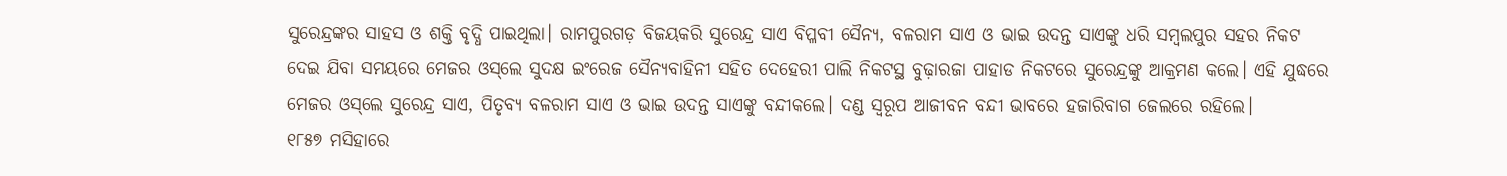ସୁରେନ୍ଦ୍ରଙ୍କର ସାହସ ଓ ଶକ୍ତି ବୃଦ୍ଧି ପାଇଥିଲା। ରାମପୁରଗଡ଼ ବିଜୟକରି ସୁରେନ୍ଦ୍ର ସାଏ ବିପ୍ଳବୀ ସୈନ୍ୟ, ବଳରାମ ସାଏ ଓ ଭାଇ ଉଦନ୍ତ ସାଏଙ୍କୁ ଧରି ସମ୍ବଲପୁର ସହର ନିକଟ ଦେଇ ଯିବା ସମୟରେ ମେଜର ଓସ୍‌ଲେ ସୁଦକ୍ଷ ଇଂରେଜ ସୈନ୍ୟବାହିନୀ ସହିତ ଦେହେରୀ ପାଲି ନିକଟସ୍ଥ ବୁଢ଼ାରଜା ପାହାଡ ନିକଟରେ ସୁରେନ୍ଦ୍ରଙ୍କୁ ଆକ୍ରମଣ କଲେ। ଏହି ଯୁଦ୍ଧରେ ମେଜର ଓସ୍‌ଲେ ସୁରେନ୍ଦ୍ର ସାଏ, ପିତୃବ୍ୟ ବଳରାମ ସାଏ ଓ ଭାଇ ଉଦନ୍ତ ସାଏଙ୍କୁ ବନ୍ଦୀକଲେ। ଦଣ୍ଡ ସ୍ବରୂପ ଆଜୀବନ ବନ୍ଦୀ ଭାବରେ ହଜାରିବାଗ ଜେଲରେ ରହିଲେ।
୧୮୫୭ ମସିହାରେ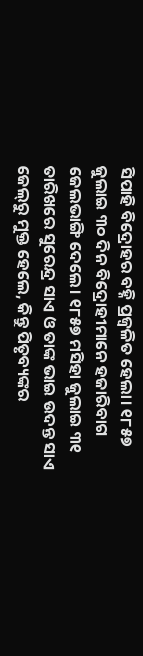ସିପାହି ବିଦ୍ରୋହର ବହ୍ନି ପ୍ରଜ୍ୱଳିତ ହେଲା। ୧୮୫୭ ଜୁଲାଇ ୩୦ ଦିନ ବିଦ୍ରୋହୀମାନେ ହଜାରିବାଗ ଜେଲଭାଙ୍ଗି ଦେଲେ। ୧୮୫୭ ମସିହା ଜୁଲାଇ ୩୧ ତାରିଖରେ ସୁରେନ୍ଦ୍ର ସାଏ ଓ ତାଙ୍କ ଭାଇ ଉଦନ୍ତ ସାଏ ଜେଲ୍‌ରୁ ମୁକ୍ତ ହେଲେ, କିନ୍ତୁ ପିତୃବ୍ୟଙ୍କର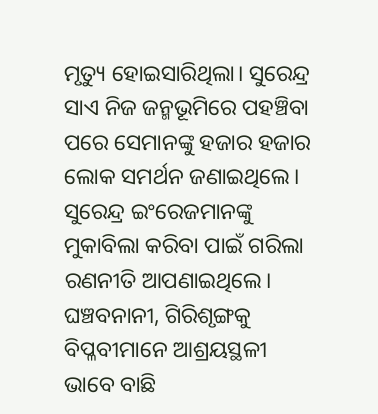ମୃତ୍ୟୁ ହୋଇସାରିଥିଲା। ସୁରେନ୍ଦ୍ର ସାଏ ନିଜ ଜନ୍ମଭୂମିରେ ପହଞ୍ଚିବା ପରେ ସେମାନଙ୍କୁ ହଜାର ହଜାର ଲୋକ ସମର୍ଥନ ଜଣାଇଥିଲେ। ସୁରେନ୍ଦ୍ର ଇଂରେଜମାନଙ୍କୁ ମୁକାବିଲା କରିବା ପାଇଁ ଗରିଲା ରଣନୀତି ଆପଣାଇଥିଲେ। ଘଞ୍ଚବନାନୀ, ଗିରିଶୃଙ୍ଗକୁ ବିପ୍ଳବୀମାନେ ଆଶ୍ରୟସ୍ଥଳୀ ଭାବେ ବାଛି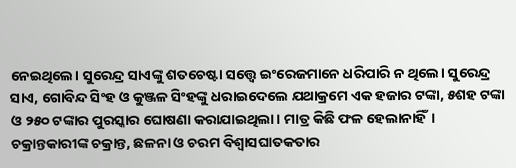ନେଇଥିଲେ। ସୁରେନ୍ଦ୍ର ସାଏଙ୍କୁ ଶତଚେଷ୍ଟା ସତ୍ତ୍ୱେ ଇଂରେଜମାନେ ଧରିପାରି ନ ଥିଲେ। ସୁରେନ୍ଦ୍ର ସାଏ, ଗୋବିନ୍ଦ ସିଂହ ଓ କୁଞ୍ଜଳ ସିଂହଙ୍କୁ ଧରାଇଦେଲେ ଯଥାକ୍ରମେ ଏକ ହଜାର ଟଙ୍କା, ୫ଶହ ଟଙ୍କା ଓ ୨୫୦ ଟଙ୍କାର ପୁରସ୍କାର ଘୋଷଣା କରାଯାଇଥିଲା। ମାତ୍ର କିଛି ଫଳ ହେଲାନାହିଁ। ଚକ୍ରାନ୍ତକାରୀଙ୍କ ଚକ୍ରାନ୍ତ, ଛଳନା ଓ ଚରମ ବିଶ୍ୱାସଘାତକତାର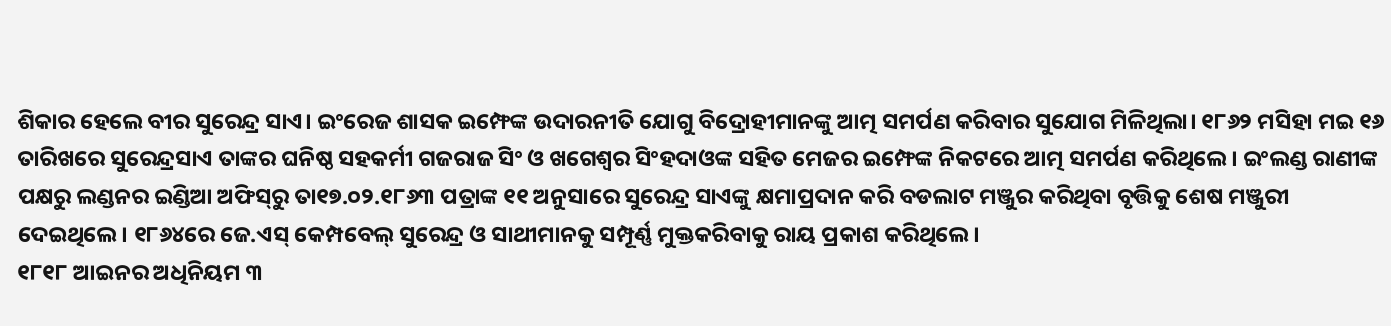ଶିକାର ହେଲେ ବୀର ସୁରେନ୍ଦ୍ର ସାଏ। ଇଂରେଜ ଶାସକ ଇମ୍ଫେଙ୍କ ଉଦାରନୀତି ଯୋଗୁ ବିଦ୍ରୋହୀମାନଙ୍କୁ ଆତ୍ମ ସମର୍ପଣ କରିବାର ସୁଯୋଗ ମିଳିଥିଲା। ୧୮୬୨ ମସିହା ମଇ ୧୬ ତାରିଖରେ ସୁରେନ୍ଦ୍ରସାଏ ତାଙ୍କର ଘନିଷ୍ଠ ସହକର୍ମୀ ଗଜରାଜ ସିଂ ଓ ଖଗେଶ୍ୱର ସିଂହଦାଓଙ୍କ ସହିତ ମେଜର ଇମ୍ଫେଙ୍କ ନିକଟରେ ଆତ୍ମ ସମର୍ପଣ କରିଥିଲେ। ଇଂଲଣ୍ଡ ରାଣୀଙ୍କ ପକ୍ଷରୁ ଲଣ୍ଡନର ଇଣ୍ଡିଆ ଅଫିସ୍‌ରୁ ତା୧୭.୦୨.୧୮୬୩ ପତ୍ରାଙ୍କ ୧୧ ଅନୁସାରେ ସୁରେନ୍ଦ୍ର ସାଏଙ୍କୁ କ୍ଷମାପ୍ରଦାନ କରି ବଡଲାଟ ମଞ୍ଜୁର କରିଥିବା ବୃତ୍ତିକୁ ଶେଷ ମଞ୍ଜୁରୀ ଦେଇଥିଲେ। ୧୮୬୪ରେ ଜେ.ଏସ୍‌ କେମ୍ପବେଲ୍‌ ସୁରେନ୍ଦ୍ର ଓ ସାଥୀମାନକୁ ସମ୍ପୂର୍ଣ୍ଣ ମୁକ୍ତକରିବାକୁ ରାୟ ପ୍ରକାଶ କରିଥିଲେ।
୧୮୧୮ ଆଇନର ଅଧିନିୟମ ୩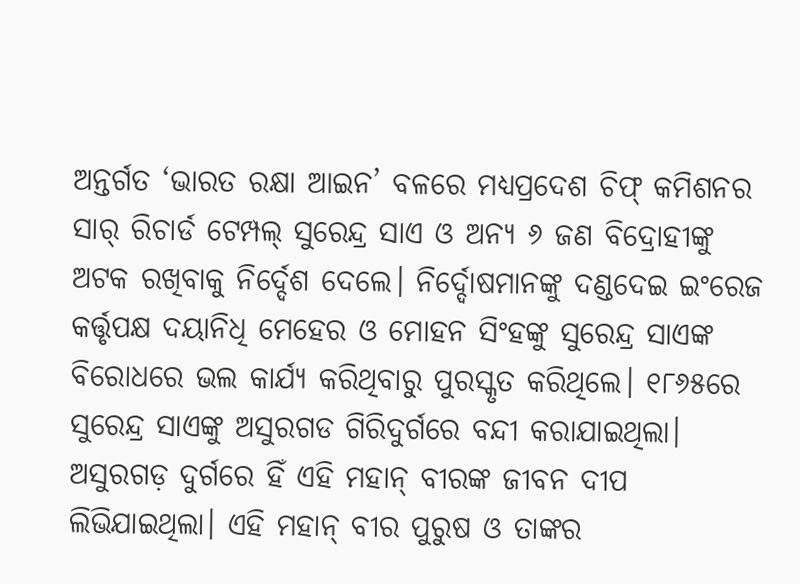ଅନ୍ତର୍ଗତ ‘ଭାରତ ରକ୍ଷା ଆଇନ’ ବଳରେ ମଧ୍ୟପ୍ରଦେଶ ଚିଫ୍‌ କମିଶନର ସାର୍‌ ରିଚାର୍ଡ ଟେମ୍ପଲ୍‌ ସୁରେନ୍ଦ୍ର ସାଏ ଓ ଅନ୍ୟ ୬ ଜଣ ବିଦ୍ରୋହୀଙ୍କୁ ଅଟକ ରଖିବାକୁ ନିର୍ଦ୍ଦେଶ ଦେଲେ। ନିର୍ଦ୍ଦୋଷମାନଙ୍କୁ ଦଣ୍ଡଦେଇ ଇଂରେଜ କର୍ତ୍ତୃପକ୍ଷ ଦୟାନିଧି ମେହେର ଓ ମୋହନ ସିଂହଙ୍କୁ ସୁରେନ୍ଦ୍ର ସାଏଙ୍କ ବିରୋଧରେ ଭଲ କାର୍ଯ୍ୟ କରିଥିବାରୁ ପୁରସ୍କୃତ କରିଥିଲେ। ୧୮୬୫ରେ ସୁରେନ୍ଦ୍ର ସାଏଙ୍କୁ ଅସୁରଗଡ ଗିରିଦୁର୍ଗରେ ବନ୍ଦୀ କରାଯାଇଥିଲା। ଅସୁରଗଡ଼ ଦୁର୍ଗରେ ହିଁ ଏହି ମହାନ୍‌ ବୀରଙ୍କ ଜୀବନ ଦୀପ ଲିଭିଯାଇଥିଲା। ଏହି ମହାନ୍‌ ବୀର ପୁରୁଷ ଓ ତାଙ୍କର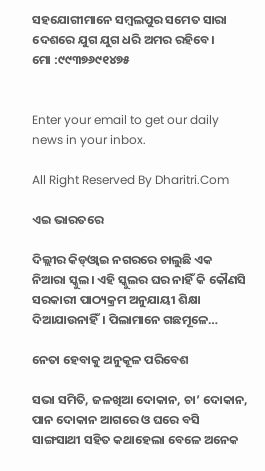ସହଯୋଗୀମାନେ ସମ୍ବଲପୁର ସମେତ ସାରା ଦେଶରେ ଯୁଗ ଯୁଗ ଧରି ଅମର ରହିବେ।
ମୋ :୯୯୩୭୬୯୧୪୭୫


Enter your email to get our daily news in your inbox.

All Right Reserved By Dharitri.Com

ଏଇ ଭାରତରେ

ଦିଲ୍ଲୀର କିଡ୍‌ଓ୍ବାଇ ନଗରରେ ଚାଲୁଛି ଏକ ନିଆରା ସ୍କୁଲ। ଏହି ସ୍କୁଲର ଘର ନାହିଁ କି କୌଣସି ସରକାରୀ ପାଠ୍ୟକ୍ରମ ଅନୁଯାୟୀ ଶିକ୍ଷା ଦିଆଯାଉନାହିଁ। ପିଲାମାନେ ଗଛମୂଳେ…

ନେତା ହେବାକୁ ଅନୁକୂଳ ପରିବେଶ

ସଭା ସମିତି, ଜଳଖିଆ ଦୋକାନ, ଚା’ ଦୋକାନ, ପାନ ଦୋକାନ ଆଗରେ ଓ ଘରେ ବସି ସାଙ୍ଗସାଥୀ ସହିତ କଥାହେଲା ବେଳେ ଅନେକ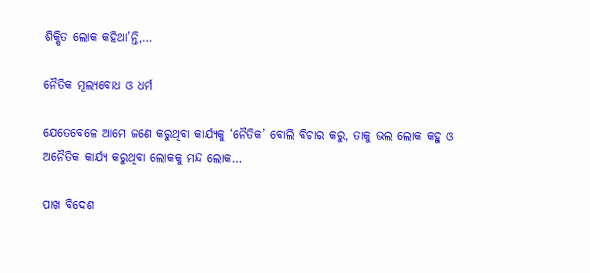ଶିକ୍ଷିତ ଲୋକ କହିଥା’ନ୍ତି,…

ନୈତିକ ମୂଲ୍ୟବୋଧ ଓ ଧର୍ମ

ଯେତେବେଳେ ଆମେ ଜଣେ କରୁଥିବା କାର୍ଯ୍ୟକୁ ‘ନୈତିକ’ ବୋଲି ବିଚାର କରୁ, ତାକୁ ଭଲ ଲୋକ କହୁ ଓ ଅନୈତିକ କାର୍ଯ୍ୟ କରୁଥିବା ଲୋକକୁ ମନ୍ଦ ଲୋକ…

ପାଖ ବିଦେଶ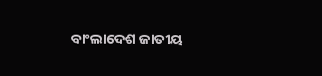ବାଂଲାଦେଶ ଜାତୀୟ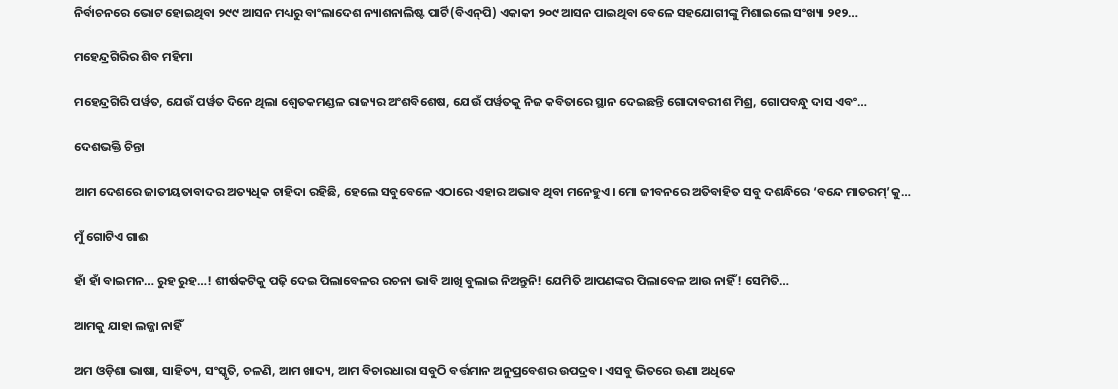ନିର୍ବାଚନରେ ଭୋଟ ହୋଇଥିବା ୨୯୯ ଆସନ ମଧ୍ୟରୁ ବାଂଲାଦେଶ ନ୍ୟାଶନାଲିଷ୍ଟ ପାର୍ଟି(ବିଏନ୍‌ପି) ଏକାକୀ ୨୦୯ ଆସନ ପାଇଥିବା ବେଳେ ସହଯୋଗୀଙ୍କୁ ମିଶାଇଲେ ସଂଖ୍ୟା ୨୧୨…

ମହେନ୍ଦ୍ରଗିରିର ଶିବ ମହିମା

ମହେନ୍ଦ୍ରଗିରି ପର୍ୱତ, ଯେଉଁ ପର୍ୱତ ଦିନେ ଥିଲା ଶ୍ୱେତକମଣ୍ଡଳ ରାଜ୍ୟର ଅଂଶବିଶେଷ, ଯେଉଁ ପର୍ୱତକୁ ନିଜ କବିତାରେ ସ୍ଥାନ ଦେଇଛନ୍ତି ଗୋଦାବରୀଶ ମିଶ୍ର, ଗୋପବନ୍ଧୁ ଦାସ ଏବଂ…

ଦେଶଭକ୍ତି ଚିନ୍ତା

ଆମ ଦେଶରେ ଜାତୀୟତାବାଦର ଅତ୍ୟଧିକ ଚାହିଦା ରହିଛି, ହେଲେ ସବୁବେଳେ ଏଠାରେ ଏହାର ଅଭାବ ଥିବା ମନେହୁଏ। ମୋ ଜୀବନରେ ଅତିବାହିତ ସବୁ ଦଶନ୍ଧିରେ ‘ବନ୍ଦେ ମାତରମ୍‌’କୁ…

ମୁଁ ଗୋଟିଏ ଗାଈ

ହାଁ ହାଁ ବାଇମନ… ରୁହ ରୁହ…! ଶୀର୍ଷକଟିକୁ ପଢ଼ି ଦେଇ ପିଲାବେଳର ରଚନା ଭାବି ଆଖି ବୁଲାଇ ନିଅନ୍ତୁନି! ଯେମିତି ଆପଣଙ୍କର ପିଲାବେଳ ଆଉ ନାହିଁ! ସେମିତି…

ଆମକୁ ଯାହା ଲଜ୍ଜା ନାହିଁ

ଅମ ଓଡ଼ିଶା ଭାଷା, ସାହିତ୍ୟ, ସଂସ୍କୃତି, ଚଳଣି, ଆମ ଖାଦ୍ୟ, ଆମ ବିଚାରଧାରା ସବୁଠି ବର୍ତ୍ତମାନ ଅନୁପ୍ରବେଶର ଉପଦ୍ରବ। ଏସବୁ ଭିତରେ ଊଣା ଅଧିକେ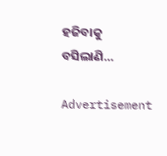ହଜିବାକୁ ବସିଲାଣି…

Advertisement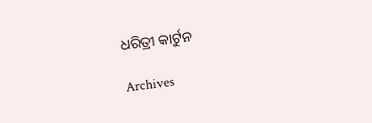ଧରିତ୍ରୀ କାର୍ଟୁନ

Archives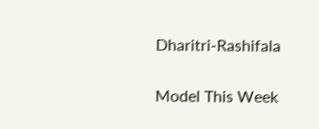Dharitri-Rashifala

Model This Week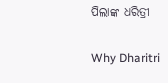ପିଲାଙ୍କ ଧରିତ୍ରୀ

Why Dharitri